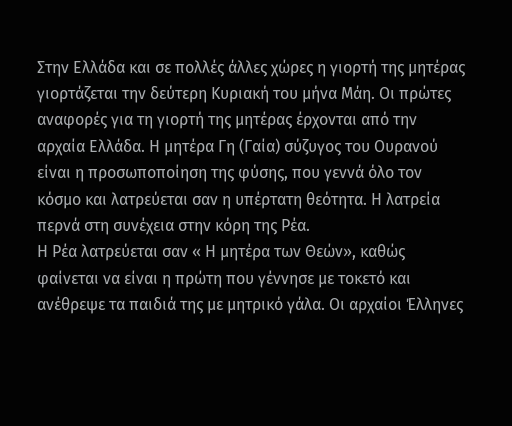Στην Ελλάδα και σε πολλές άλλες χώρες η γιορτή της μητέρας γιορτάζεται την δεύτερη Κυριακή του μήνα Μάη. Οι πρώτες αναφορές για τη γιορτή της μητέρας έρχονται από την αρχαία Ελλάδα. Η μητέρα Γη (Γαία) σύζυγος του Ουρανού είναι η προσωποποίηση της φύσης, που γεννά όλο τον κόσμο και λατρεύεται σαν η υπέρτατη θεότητα. Η λατρεία περνά στη συνέχεια στην κόρη της Ρέα.
Η Ρέα λατρεύεται σαν « Η μητέρα των Θεών», καθώς φαίνεται να είναι η πρώτη που γέννησε με τοκετό και ανέθρεψε τα παιδιά της με μητρικό γάλα. Οι αρχαίοι Έλληνες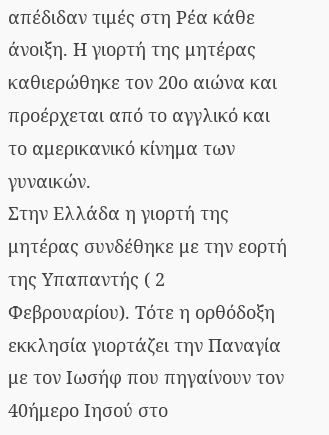απέδιδαν τιμές στη Ρέα κάθε άνοιξη. Η γιορτή της μητέρας καθιερώθηκε τον 20ο αιώνα και προέρχεται από το αγγλικό και το αμερικανικό κίνημα των γυναικών.
Στην Ελλάδα η γιορτή της μητέρας συνδέθηκε με την εορτή της Υπαπαντής ( 2 Φεβρουαρίου). Τότε η ορθόδοξη εκκλησία γιορτάζει την Παναγία με τον Ιωσήφ που πηγαίνουν τον 40ήμερο Ιησού στο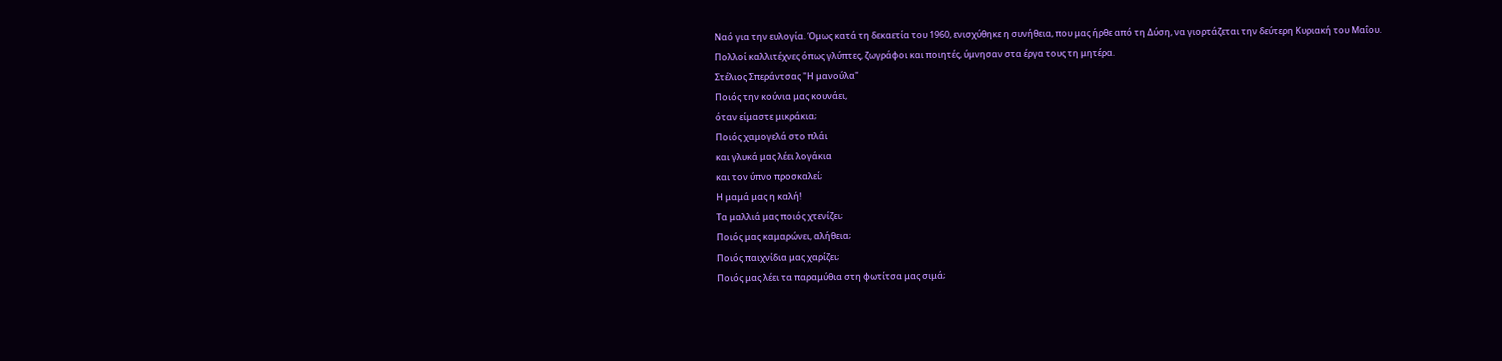Ναό για την ευλογία. Όμως κατά τη δεκαετία του 1960, ενισχύθηκε η συνήθεια, που μας ήρθε από τη Δύση, να γιορτάζεται την δεύτερη Κυριακή του Μαΐου.
Πολλοί καλλιτέχνες όπως γλύπτες, ζωγράφοι και ποιητές, ύμνησαν στα έργα τους τη μητέρα.
Στέλιος Σπεράντσας "Η μανούλα"
Ποιός την κούνια μας κουνάει,
όταν είμαστε μικράκια;
Ποιός χαμογελά στο πλάι
και γλυκά μας λέει λογάκια
και τον ύπνο προσκαλεί;
Η μαμά μας η καλή!
Τα μαλλιά μας ποιός χτενίζει;
Ποιός μας καμαρώνει, αλήθεια;
Ποιός παιχνίδια μας χαρίζει;
Ποιός μας λέει τα παραμύθια στη φωτίτσα μας σιμά;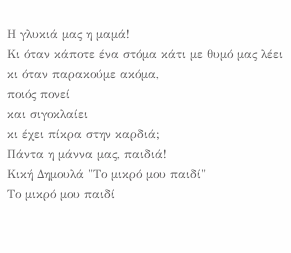Η γλυκιά μας η μαμά!
Κι όταν κάποτε ένα στόμα κάτι με θυμό μας λέει
κι όταν παρακούμε ακόμα,
ποιός πονεί
και σιγοκλαίει
κι έχει πίκρα στην καρδιά;
Πάντα η μάννα μας, παιδιά!
Κική Δημουλά "Το μικρό μου παιδί"
Το μικρό μου παιδί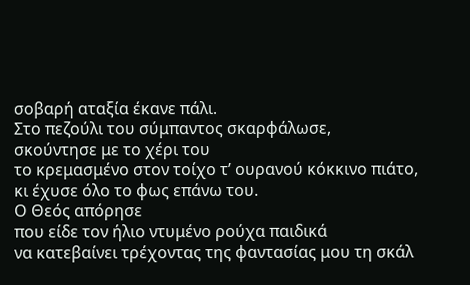σοβαρή αταξία έκανε πάλι.
Στο πεζούλι του σύμπαντος σκαρφάλωσε,
σκούντησε με το χέρι του
το κρεμασμένο στον τοίχο τ’ ουρανού κόκκινο πιάτο,
κι έχυσε όλο το φως επάνω του.
Ο Θεός απόρησε
που είδε τον ήλιο ντυμένο ρούχα παιδικά
να κατεβαίνει τρέχοντας της φαντασίας μου τη σκάλ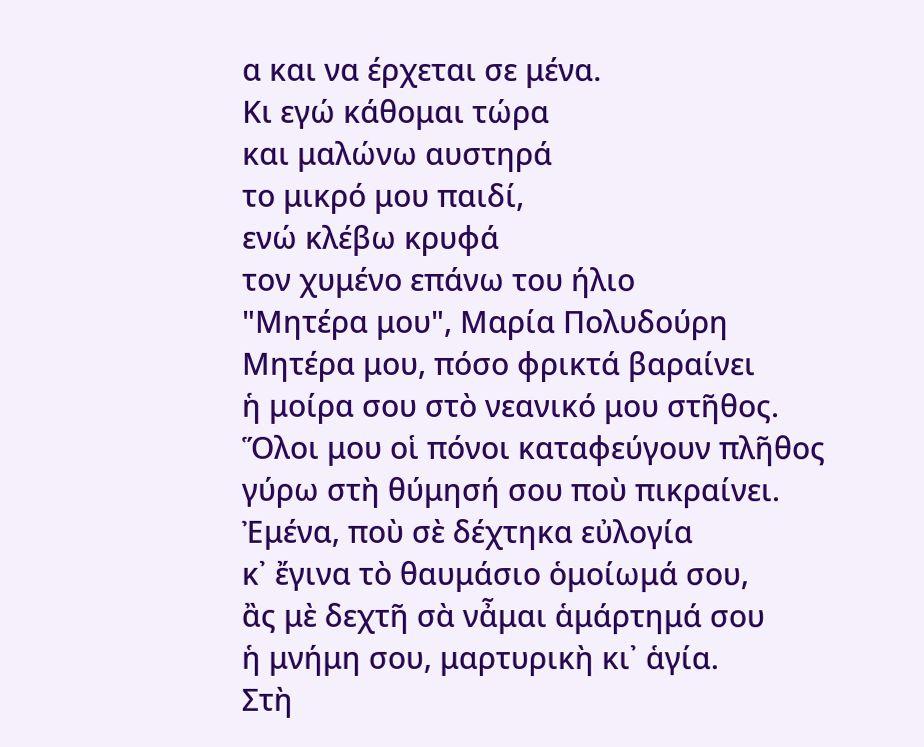α και να έρχεται σε μένα.
Κι εγώ κάθομαι τώρα
και μαλώνω αυστηρά
το μικρό μου παιδί,
ενώ κλέβω κρυφά
τον χυμένο επάνω του ήλιο
"Μητέρα μου", Μαρία Πολυδούρη
Μητέρα μου, πόσο φρικτά βαραίνει
ἡ μοίρα σου στὸ νεανικό μου στῆθος.
Ὅλοι μου οἱ πόνοι καταφεύγουν πλῆθος
γύρω στὴ θύμησή σου ποὺ πικραίνει.
Ἐμένα, ποὺ σὲ δέχτηκα εὐλογία
κ᾿ ἔγινα τὸ θαυμάσιο ὁμοίωμά σου,
ἂς μὲ δεχτῆ σὰ νἆμαι ἁμάρτημά σου
ἡ μνήμη σου, μαρτυρικὴ κι᾿ ἁγία.
Στὴ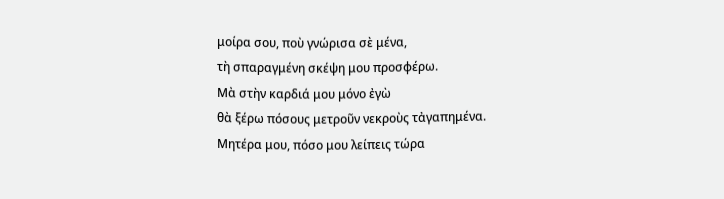μοίρα σου, ποὺ γνώρισα σὲ μένα,
τὴ σπαραγμένη σκέψη μου προσφέρω.
Μὰ στὴν καρδιά μου μόνο ἐγὼ
θὰ ξέρω πόσους μετροῦν νεκροὺς τἀγαπημένα.
Μητέρα μου, πόσο μου λείπεις τώρα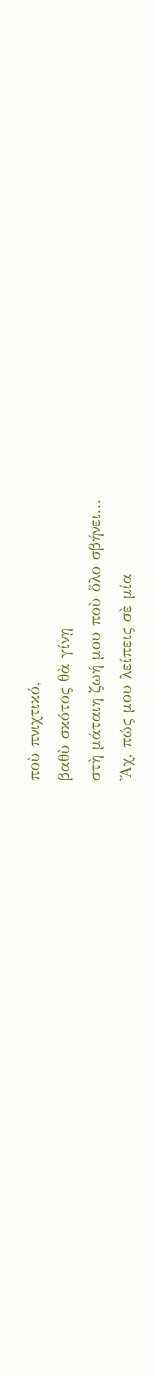ποὺ πνιχτικό,
βαθὺ σκότος θὰ γίνῃ
στὴ μάταιη ζωή μου ποὺ ὅλο σβήνει...
Ἄχ, πώς μου λείπεις σὲ μία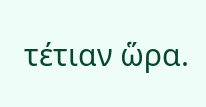τέτιαν ὥρα.